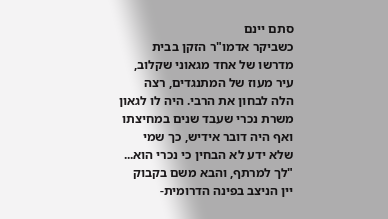סתם יינם
כשביקר אדמו"ר הזקן בבית מדרשו של אחד מגאוני שקלוב, עיר מעוז של המתנגדים, רצה הלה לבחון את הרבי. היה לו לגאון משרת נכרי שעבד שנים במחיצתו ואף היה דובר אידיש, כך שמי שלא ידע לא הבחין כי נכרי הוא...
"לך למרתף, והבא משם בקבוק יין הניצב בפינה הדרומית-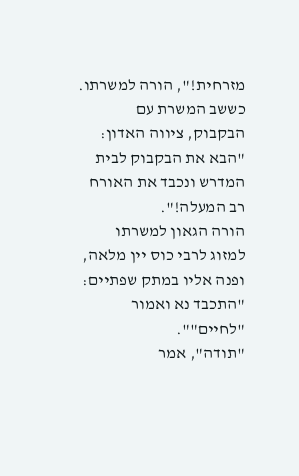מזרחית!", הורה למשרתו.
כששב המשרת עם הבקבוק, ציווה האדון: "הבא את הבקבוק לבית המדרש ונכבד את האורח רב המעלה!".
הורה הגאון למשרתו למזוג לרבי כוס יין מלאה, ופנה אליו במתק שפתיים: "התכבד נא ואמור "לחיים"".
"תודה", אמר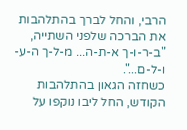הרבי, והחל לברך בהתלהבות את הברכה שלפני השתייה, "ב-ר-ו-ך א-ת-ה... מ-ל-ך ה-ע-ו-ל-ם...".
כשחזה הגאון בהתלהבות הקודש, החל ליבו נוקפו על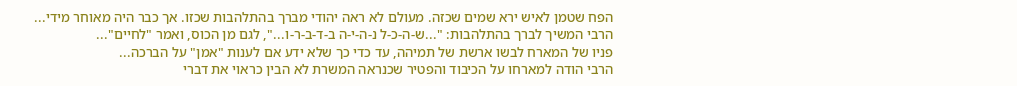הפח שטמן לאיש ירא שמים שכזה. מעולם לא ראה יהודי מברך בהתלהבות שכזו. אך כבר היה מאוחר מידי...
הרבי המשיך לברך בהתלהבות: "...ש-ה-כ-ל נ-ה-י-ה ב-ד-ב-ר-ו...", לגם מן הכוס, ואמר "לחיים"...
פניו של המארח לבשו ארשת של תמיהה, עד כדי כך שלא ידע אם לענות "אמן" על הברכה...
הרבי הודה למארחו על הכיבוד והפטיר שכנראה המשרת לא הבין כראוי את דברי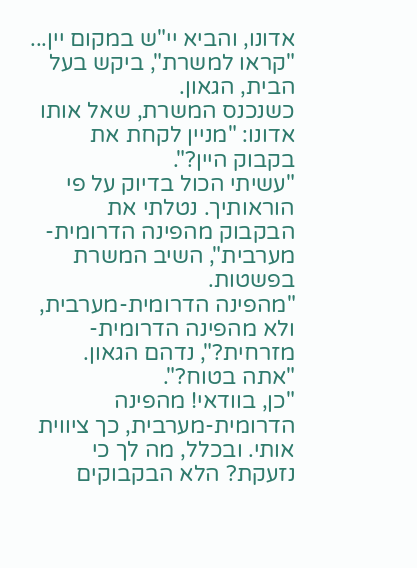אדונו, והביא יי"ש במקום יין...
"קראו למשרת", ביקש בעל הבית, הגאון.
כשנכנס המשרת, שאל אותו אדונו: "מניין לקחת את בקבוק היין?".
"עשיתי הכול בדיוק על פי הוראותיך. נטלתי את הבקבוק מהפינה הדרומית-מערבית", השיב המשרת בפשטות.
"מהפינה הדרומית-מערבית, ולא מהפינה הדרומית-מזרחית?", נדהם הגאון. "אתה בטוח?".
"כן, בוודאי! מהפינה הדרומית-מערבית, כך ציווית אותי. ובכלל, מה לך כי נזעקת? הלא הבקבוקים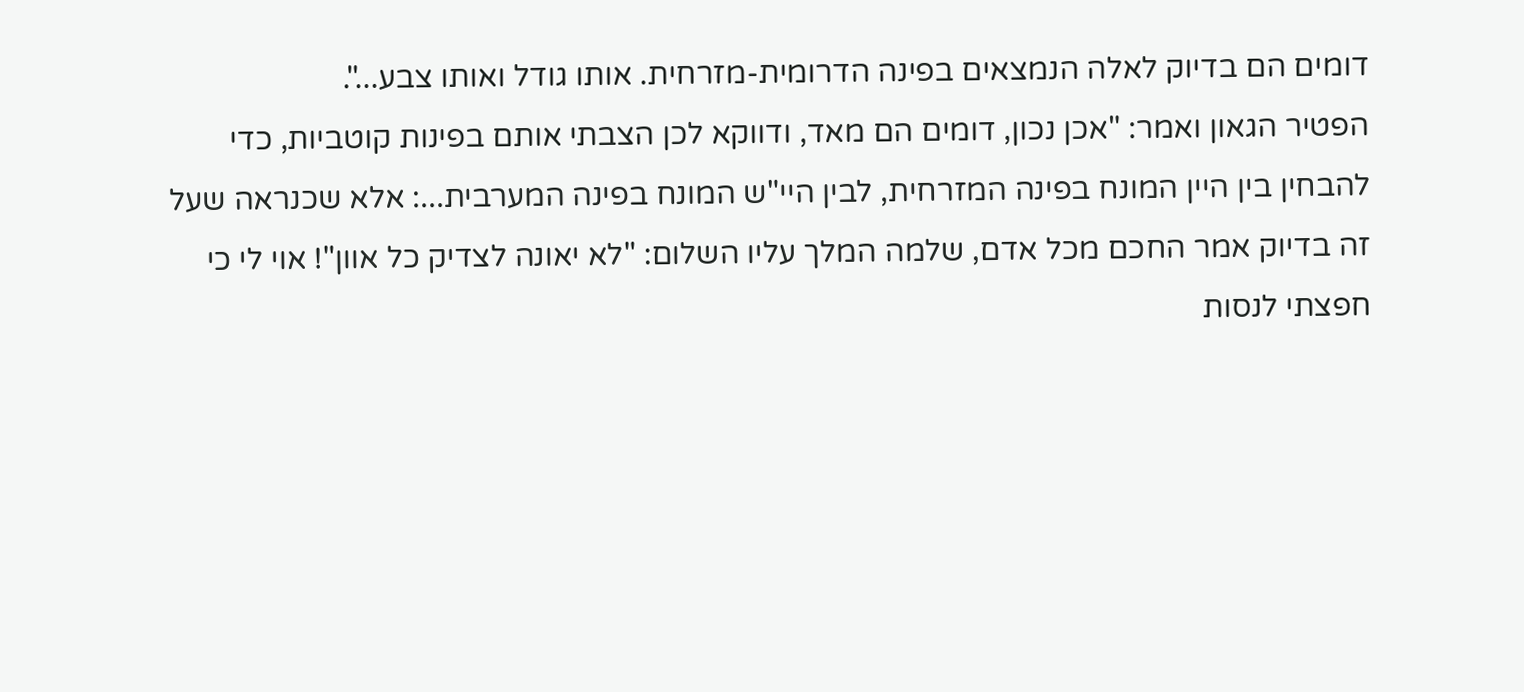דומים הם בדיוק לאלה הנמצאים בפינה הדרומית-מזרחית. אותו גודל ואותו צבע...".
הפטיר הגאון ואמר: "אכן נכון, דומים הם מאד, ודווקא לכן הצבתי אותם בפינות קוטביות, כדי להבחין בין היין המונח בפינה המזרחית, לבין היי"ש המונח בפינה המערבית...: אלא שכנראה שעל זה בדיוק אמר החכם מכל אדם, שלמה המלך עליו השלום: "לא יאונה לצדיק כל אוון"! אוי לי כי חפצתי לנסות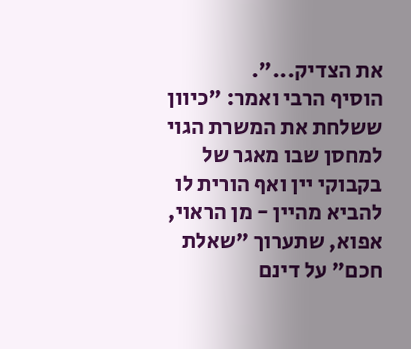את הצדיק...".
הוסיף הרבי ואמר: "כיוון ששלחת את המשרת הגוי למחסן שבו מאגר של בקבוקי יין ואף הורית לו להביא מהיין - מן הראוי, אפוא, שתערוך "שאלת חכם" על דינם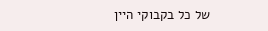של כל בקבוקי היין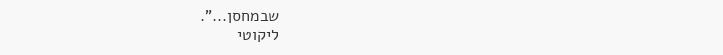שבמחסן...".
ליקוטי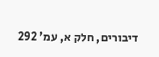דיבורים, חלק א, עמ' 292